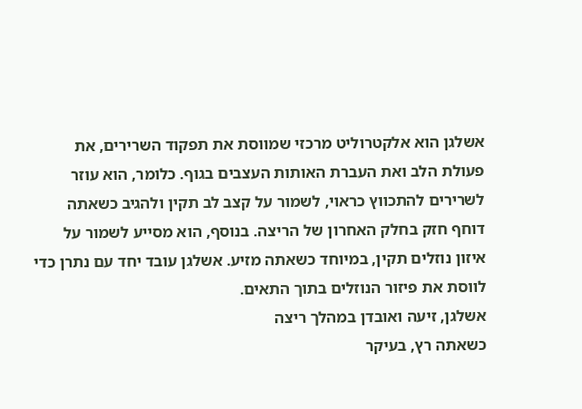אשלגן הוא אלקטרוליט מרכזי שמווסת את תפקוד השרירים, את פעולת הלב ואת העברת האותות העצבים בגוף. כלומר, הוא עוזר לשרירים להתכווץ כראוי, לשמור על קצב לב תקין ולהגיב כשאתה דוחף חזק בחלק האחרון של הריצה. בנוסף, הוא מסייע לשמור על איזון נוזלים תקין, במיוחד כשאתה מזיע. אשלגן עובד יחד עם נתרן כדי לווסת את פיזור הנוזלים בתוך התאים.
אשלגן, זיעה ואובדן במהלך ריצה
כשאתה רץ, בעיקר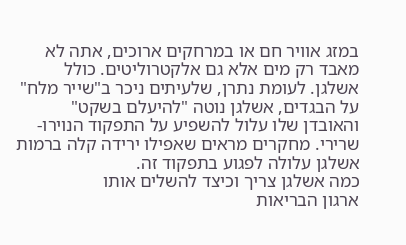במזג אוויר חם או במרחקים ארוכים, אתה לא מאבד רק מים אלא גם אלקטרוליטים. כולל אשלגן. לעומת נתרן, שלעיתים ניכר ב"שייר מלח" על הבגדים, אשלגן נוטה "להיעלם בשקט" והאובדן שלו עלול להשפיע על התפקוד הנוירו-שרירי. מחקרים מראים שאפילו ירידה קלה ברמות אשלגן עלולה לפגוע בתפקוד זה.
כמה אשלגן צריך וכיצד להשלים אותו
ארגון הבריאות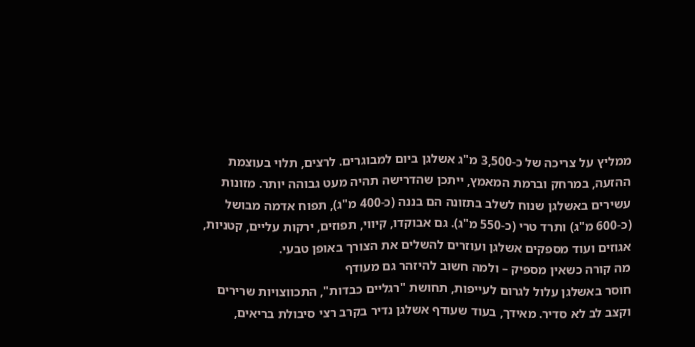ממליץ על צריכה של כ-3,500 מ"ג אשלגן ביום למבוגרים. לרצים, תלוי בעוצמת ההזעה, במרחק וברמת המאמץ, ייתכן שהדרישה תהיה מעט גבוהה יותר. מזונות עשירים באשלגן שנוח לשלב בתזונה הם בננה (כ-400 מ"ג), תפוח אדמה מבושל (כ-600 מ"ג) ותרד טרי (כ-550 מ"ג). גם אבוקדו, קיווי, תפוזים, ירקות עליים, קטניות, אגוזים ועוד מספקים אשלגן ועוזרים להשלים את הצורך באופן טבעי.
מה קורה כשאין מספיק – ולמה חשוב להיזהר גם מעודף
חוסר באשלגן עלול לגרום לעייפות, תחושת "רגליים כבדות", התכווצויות שרירים וקצב לב לא סדיר. מאידך, בעוד שעודף אשלגן נדיר בקרב רצי סיבולת בריאים,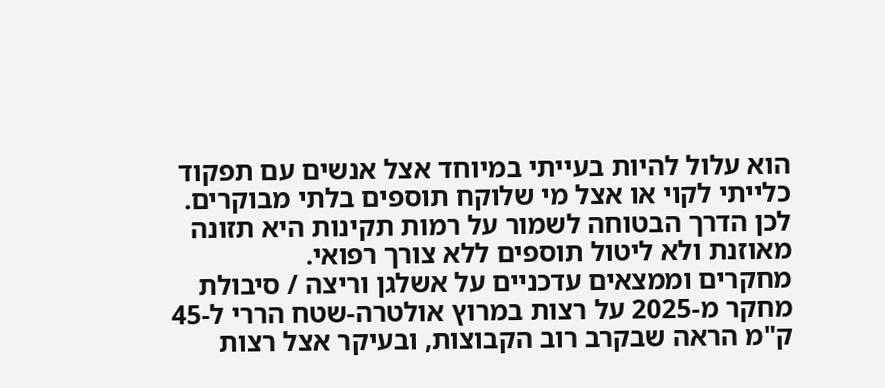הוא עלול להיות בעייתי במיוחד אצל אנשים עם תפקוד כלייתי לקוי או אצל מי שלוקח תוספים בלתי מבוקרים. לכן הדרך הבטוחה לשמור על רמות תקינות היא תזונה מאוזנת ולא ליטול תוספים ללא צורך רפואי.
מחקרים וממצאים עדכניים על אשלגן וריצה / סיבולת
מחקר מ-2025 על רצות במרוץ אולטרה-שטח הררי ל-45 ק"מ הראה שבקרב רוב הקבוצות, ובעיקר אצל רצות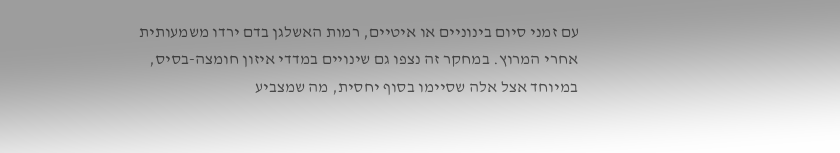עם זמני סיום בינוניים או איטיים, רמות האשלגן בדם ירדו משמעותית אחרי המרוץ. במחקר זה נצפו גם שינויים במדדי איזון חומצה-בסיס, במיוחד אצל אלה שסיימו בסוף יחסית, מה שמצביע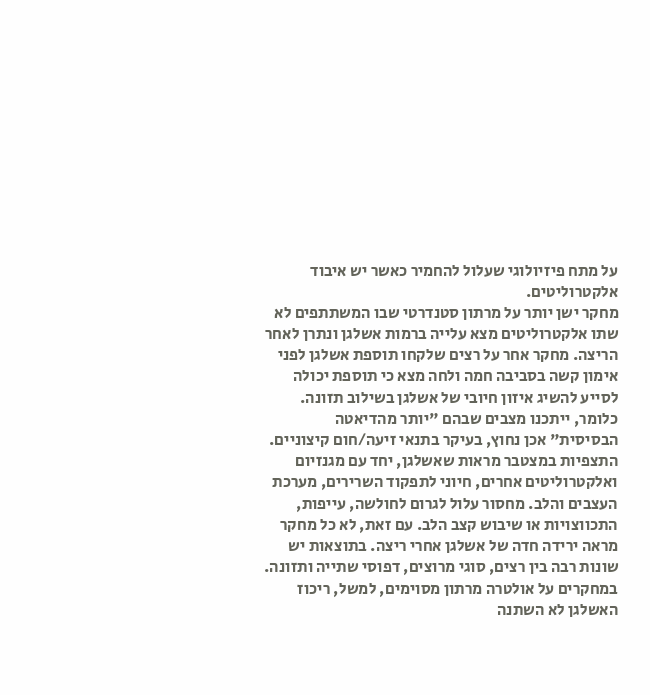על מתח פיזיולוגי שעלול להחמיר כאשר יש איבוד אלקטרוליטים.
מחקר ישן יותר על מרתון סטנדרטי שבו המשתתפים לא שתו אלקטרוליטים מצא עלייה ברמות אשלגן ונתרן לאחר הריצה. מחקר אחר על רצים שלקחו תוספת אשלגן לפני אימון קשה בסביבה חמה ולחה מצא כי תוספת יכולה לסייע להשיג איזון חיובי של אשלגן בשילוב תזונה. כלומר, ייתכנו מצבים שבהם "יותר מהדיאטה הבסיסית" אכן נחוץ, בעיקר בתנאי זיעה/חום קיצוניים.
התצפיות במצטבר מראות שאשלגן, יחד עם מגנזיום ואלקטרוליטים אחרים, חיוני לתפקוד השרירים, מערכת העצבים והלב. מחסור עלול לגרום לחולשה, עייפות, התכווצויות או שיבוש קצב הלב. עם זאת, לא כל מחקר מראה ירידה חדה של אשלגן אחרי ריצה. בתוצאות יש שונות רבה בין רצים, סוגי מרוצים, דפוסי שתייה ותזונה. במחקרים על אולטרה מרתון מסוימים, למשל, ריכוז האשלגן לא השתנה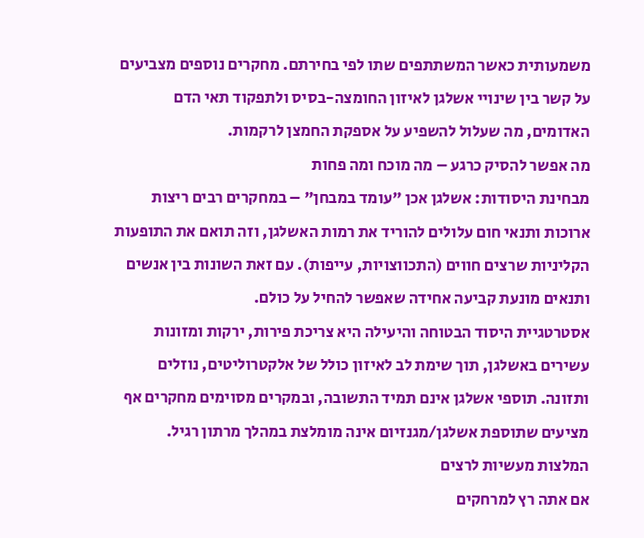משמעותית כאשר המשתתפים שתו לפי בחירתם. מחקרים נוספים מצביעים על קשר בין שינויי אשלגן לאיזון החומצה-בסיס ולתפקוד תאי הדם האדומים, מה שעלול להשפיע על אספקת החמצן לרקמות.
מה אפשר להסיק כרגע – מה מוכח ומה פחות
מבחינת היסודות: אשלגן אכן "עומד במבחן" – במחקרים רבים ריצות ארוכות ותנאי חום עלולים להוריד את רמות האשלגן, וזה תואם את התופעות הקליניות שרצים חווים (התכווצויות, עייפות). עם זאת השונות בין אנשים ותנאים מונעת קביעה אחידה שאפשר להחיל על כולם.
אסטרטגיית היסוד הבטוחה והיעילה היא צריכת פירות, ירקות ומזונות עשירים באשלגן, תוך שימת לב לאיזון כולל של אלקטרוליטים, נוזלים ותזונה. תוספי אשלגן אינם תמיד התשובה, ובמקרים מסוימים מחקרים אף מציעים שתוספת אשלגן/מגנזיום אינה מומלצת במהלך מרתון רגיל.
המלצות מעשיות לרצים
אם אתה רץ למרחקים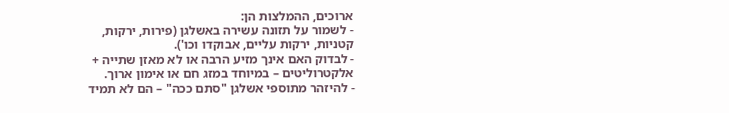ארוכים, ההמלצות הן:
- לשמור על תזונה עשירה באשלגן (פירות, ירקות, קטניות, ירקות עליים, אבוקדו וכו').
- לבדוק האם אינך מזיע הרבה או לא מאזן שתייה + אלקטרוליטים – במיוחד במזג חם או אימון ארוך.
- להיזהר מתוספי אשלגן "סתם ככה" – הם לא תמיד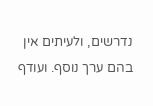נדרשים, ולעיתים אין בהם ערך נוסף. ועודף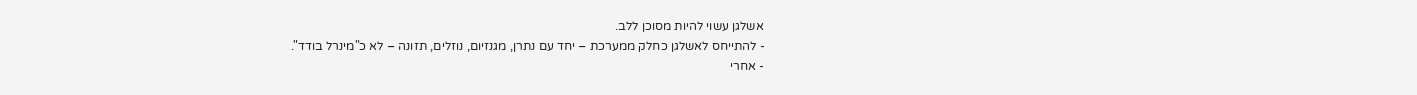אשלגן עשוי להיות מסוכן ללב.
- להתייחס לאשלגן כחלק ממערכת – יחד עם נתרן, מגנזיום, נוזלים, תזונה – לא כ"מינרל בודד".
- אחרי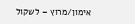אימון/מרוץ – לשקול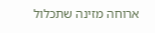ארוחה מזינה שתכלול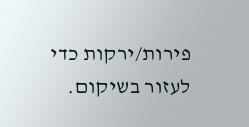פירות/ירקות כדי לעזור בשיקום.